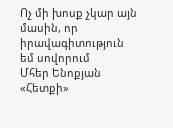Ոչ մի խոսք չկար այն մասին, որ իրավագիտություն եմ սովորում
Մհեր Ենոքյան
«Հետքի»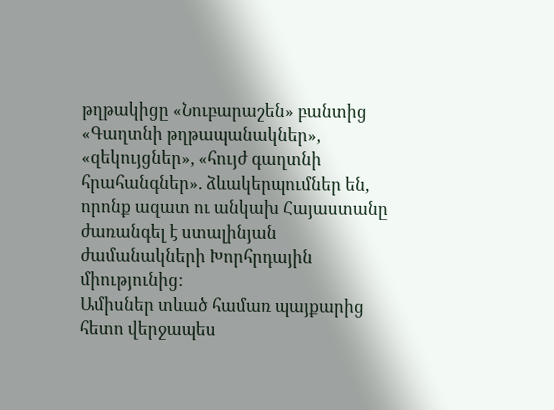թղթակիցը «Նուբարաշեն» բանտից
«Գաղտնի թղթապանակներ», «զեկույցներ», «հույժ գաղտնի հրահանգներ». ձևակերպումներ են, որոնք ազատ ու անկախ Հայաստանը ժառանգել է ստալինյան ժամանակների Խորհրդային միությունից:
Ամիսներ տևած համառ պայքարից հետո վերջապես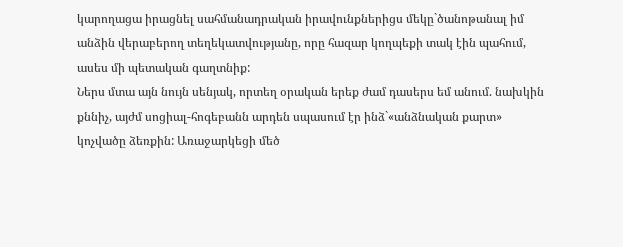կարողացա իրացնել սահմանադրական իրավունքներիցս մեկը`ծանոթանալ իմ անձին վերաբերող տեղեկատվությանը, որը հազար կողպեքի տակ էին պահում, ասես մի պետական գաղտնիք:
Ներս մտա այն նույն սենյակ, որտեղ օրական երեք ժամ դասերս եմ անում. նախկին քննիչ, այժմ սոցիալ-հոգեբանն արդեն սպասում էր ինձ`«անձնական քարտ» կոչվածը ձեռքին: Առաջարկեցի մեծ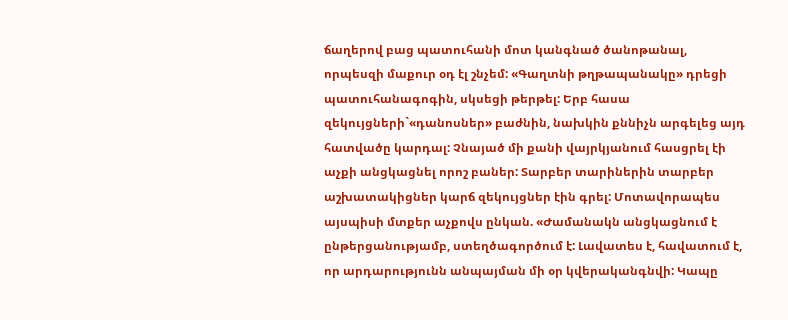ճաղերով բաց պատուհանի մոտ կանգնած ծանոթանալ, որպեսզի մաքուր օդ էլ շնչեմ: «Գաղտնի թղթապանակը» դրեցի պատուհանագոգին, սկսեցի թերթել: Երբ հասա զեկույցների`«դանոսներ» բաժնին, նախկին քննիչն արգելեց այդ հատվածը կարդալ: Չնայած մի քանի վայրկյանում հասցրել էի աչքի անցկացնել որոշ բաներ: Տարբեր տարիներին տարբեր աշխատակիցներ կարճ զեկույցներ էին գրել: Մոտավորապես այսպիսի մտքեր աչքովս ընկան. «Ժամանակն անցկացնում է ընթերցանությամբ, ստեղծագործում է: Լավատես է, հավատում է, որ արդարությունն անպայման մի օր կվերականգնվի: Կապը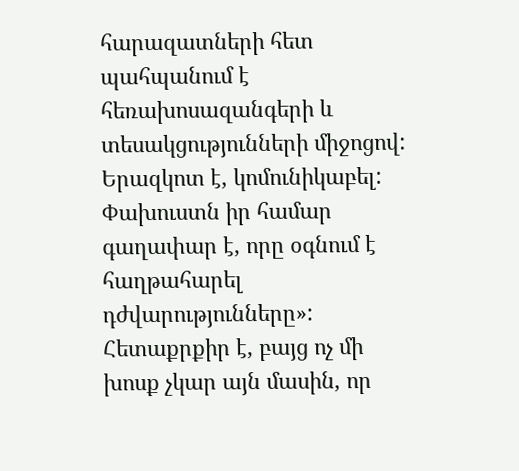հարազատների հետ պահպանում է հեռախոսազանգերի և տեսակցությունների միջոցով: Երազկոտ է, կոմունիկաբել: Փախուստն իր համար գաղափար է, որը օգնում է հաղթահարել դժվարությունները»:
Հետաքրքիր է, բայց ոչ մի խոսք չկար այն մասին, որ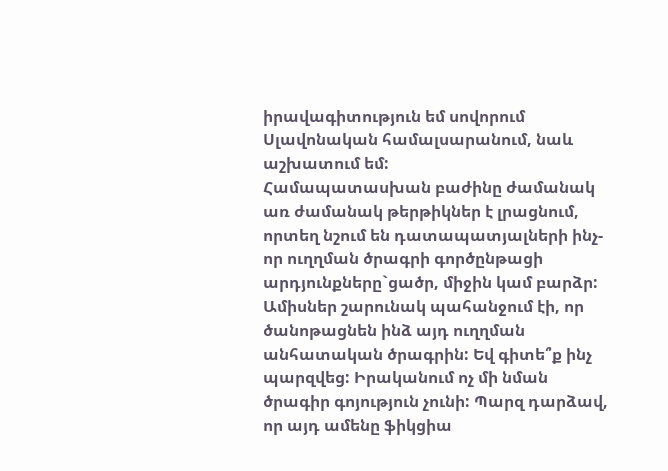իրավագիտություն եմ սովորում Սլավոնական համալսարանում, նաև աշխատում եմ:
Համապատասխան բաժինը ժամանակ առ ժամանակ թերթիկներ է լրացնում, որտեղ նշում են դատապատյալների ինչ-որ ուղղման ծրագրի գործընթացի արդյունքները`ցածր, միջին կամ բարձր: Ամիսներ շարունակ պահանջում էի, որ ծանոթացնեն ինձ այդ ուղղման անհատական ծրագրին: Եվ գիտե՞ք ինչ պարզվեց: Իրականում ոչ մի նման ծրագիր գոյություն չունի: Պարզ դարձավ, որ այդ ամենը ֆիկցիա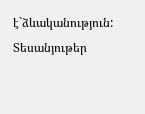է`ձևականություն:
Տեսանյութեր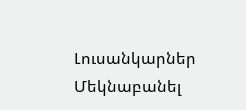Լուսանկարներ
Մեկնաբանել